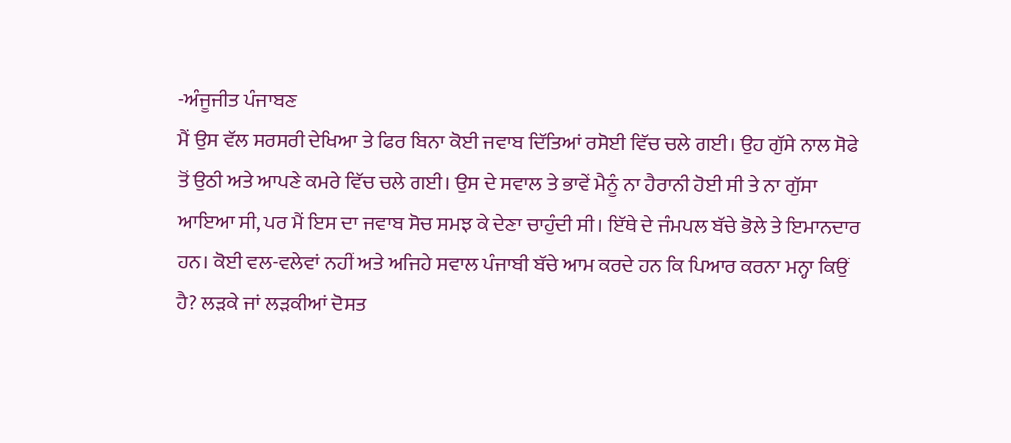-ਅੰਜੂਜੀਤ ਪੰਜਾਬਣ
ਮੈਂ ਉਸ ਵੱਲ ਸਰਸਰੀ ਦੇਖਿਆ ਤੇ ਫਿਰ ਬਿਨਾ ਕੋਈ ਜਵਾਬ ਦਿੱਤਿਆਂ ਰਸੋਈ ਵਿੱਚ ਚਲੇ ਗਈ। ਉਹ ਗੁੱਸੇ ਨਾਲ ਸੋਫੇ ਤੋਂ ਉਠੀ ਅਤੇ ਆਪਣੇ ਕਮਰੇ ਵਿੱਚ ਚਲੇ ਗਈ। ਉਸ ਦੇ ਸਵਾਲ ਤੇ ਭਾਵੇਂ ਮੈਨੂੰ ਨਾ ਹੈਰਾਨੀ ਹੋਈ ਸੀ ਤੇ ਨਾ ਗੁੱਸਾ ਆਇਆ ਸੀ, ਪਰ ਮੈਂ ਇਸ ਦਾ ਜਵਾਬ ਸੋਚ ਸਮਝ ਕੇ ਦੇਣਾ ਚਾਹੁੰਦੀ ਸੀ। ਇੱਥੇ ਦੇ ਜੰਮਪਲ ਬੱਚੇ ਭੋਲੇ ਤੇ ਇਮਾਨਦਾਰ ਹਨ। ਕੋਈ ਵਲ-ਵਲੇਵਾਂ ਨਹੀਂ ਅਤੇ ਅਜਿਹੇ ਸਵਾਲ ਪੰਜਾਬੀ ਬੱਚੇ ਆਮ ਕਰਦੇ ਹਨ ਕਿ ਪਿਆਰ ਕਰਨਾ ਮਨ੍ਹਾ ਕਿਉਂ ਹੈ? ਲੜਕੇ ਜਾਂ ਲੜਕੀਆਂ ਦੋਸਤ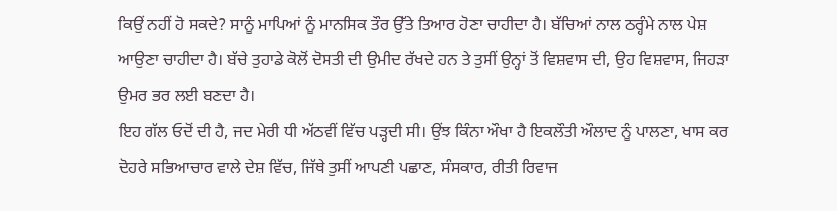ਕਿਉਂ ਨਹੀਂ ਹੋ ਸਕਦੇ? ਸਾਨੂੰ ਮਾਪਿਆਂ ਨੂੰ ਮਾਨਸਿਕ ਤੌਰ ਉੱਤੇ ਤਿਆਰ ਹੋਣਾ ਚਾਹੀਦਾ ਹੈ। ਬੱਚਿਆਂ ਨਾਲ ਠਰ੍ਹੰਮੇ ਨਾਲ ਪੇਸ਼ ਆਉਣਾ ਚਾਹੀਦਾ ਹੈ। ਬੱਚੇ ਤੁਹਾਡੇ ਕੋਲੋਂ ਦੋਸਤੀ ਦੀ ਉਮੀਦ ਰੱਖਦੇ ਹਨ ਤੇ ਤੁਸੀਂ ਉਨ੍ਹਾਂ ਤੋਂ ਵਿਸ਼ਵਾਸ ਦੀ, ਉਹ ਵਿਸ਼ਵਾਸ, ਜਿਹੜਾ ਉਮਰ ਭਰ ਲਈ ਬਣਦਾ ਹੈ।
ਇਹ ਗੱਲ ਓਦੋਂ ਦੀ ਹੈ, ਜਦ ਮੇਰੀ ਧੀ ਅੱਠਵੀਂ ਵਿੱਚ ਪੜ੍ਹਦੀ ਸੀ। ਉਂਝ ਕਿੰਨਾ ਔਖਾ ਹੈ ਇਕਲੌਤੀ ਔਲਾਦ ਨੂੰ ਪਾਲਣਾ, ਖਾਸ ਕਰ ਦੋਹਰੇ ਸਭਿਆਚਾਰ ਵਾਲੇ ਦੇਸ਼ ਵਿੱਚ, ਜਿੱਥੇ ਤੁਸੀਂ ਆਪਣੀ ਪਛਾਣ, ਸੰਸਕਾਰ, ਰੀਤੀ ਰਿਵਾਜ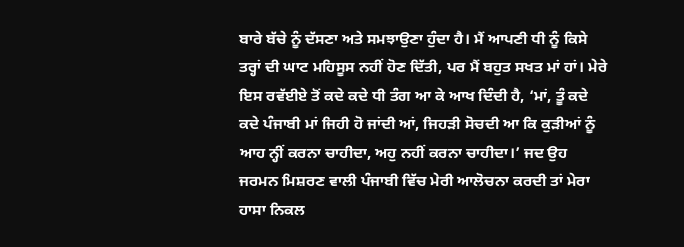ਬਾਰੇ ਬੱਚੇ ਨੂੰ ਦੱਸਣਾ ਅਤੇ ਸਮਝਾਉਣਾ ਹੁੰਦਾ ਹੈ। ਮੈਂ ਆਪਣੀ ਧੀ ਨੂੰ ਕਿਸੇ ਤਰ੍ਹਾਂ ਦੀ ਘਾਟ ਮਹਿਸੂਸ ਨਹੀਂ ਹੋਣ ਦਿੱਤੀ, ਪਰ ਮੈਂ ਬਹੁਤ ਸਖਤ ਮਾਂ ਹਾਂ। ਮੇਰੇ ਇਸ ਰਵੱਈਏ ਤੋਂ ਕਦੇ ਕਦੇ ਧੀ ਤੰਗ ਆ ਕੇ ਆਖ ਦਿੰਦੀ ਹੈ, ‘ਮਾਂ, ਤੂੰ ਕਦੇ ਕਦੇ ਪੰਜਾਬੀ ਮਾਂ ਜਿਹੀ ਹੋ ਜਾਂਦੀ ਆਂ, ਜਿਹੜੀ ਸੋਚਦੀ ਆ ਕਿ ਕੁੜੀਆਂ ਨੂੰ ਆਹ ਨ੍ਹੀਂ ਕਰਨਾ ਚਾਹੀਦਾ, ਅਹੁ ਨਹੀਂ ਕਰਨਾ ਚਾਹੀਦਾ।’ ਜਦ ਉਹ ਜਰਮਨ ਮਿਸ਼ਰਣ ਵਾਲੀ ਪੰਜਾਬੀ ਵਿੱਚ ਮੇਰੀ ਆਲੋਚਨਾ ਕਰਦੀ ਤਾਂ ਮੇਰਾ ਹਾਸਾ ਨਿਕਲ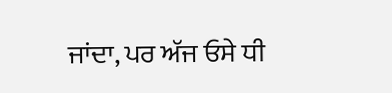ਜਾਂਦਾ, ਪਰ ਅੱਜ ਓਸੇ ਧੀ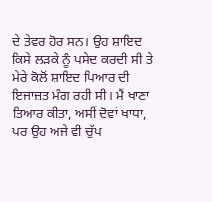ਦੇ ਤੇਵਰ ਹੋਰ ਸਨ। ਉਹ ਸ਼ਾਇਦ ਕਿਸੇ ਲੜਕੇ ਨੂੰ ਪਸੇਦ ਕਰਦੀ ਸੀ ਤੇ ਮੇਰੇ ਕੋਲੋਂ ਸ਼ਾਇਦ ਪਿਆਰ ਦੀ ਇਜਾਜ਼ਤ ਮੰਗ ਰਹੀ ਸੀ। ਮੈਂ ਖਾਣਾ ਤਿਆਰ ਕੀਤਾ, ਅਸੀਂ ਦੋਵਾਂ ਖਾਧਾ, ਪਰ ਉਹ ਅਜੇ ਵੀ ਚੁੱਪ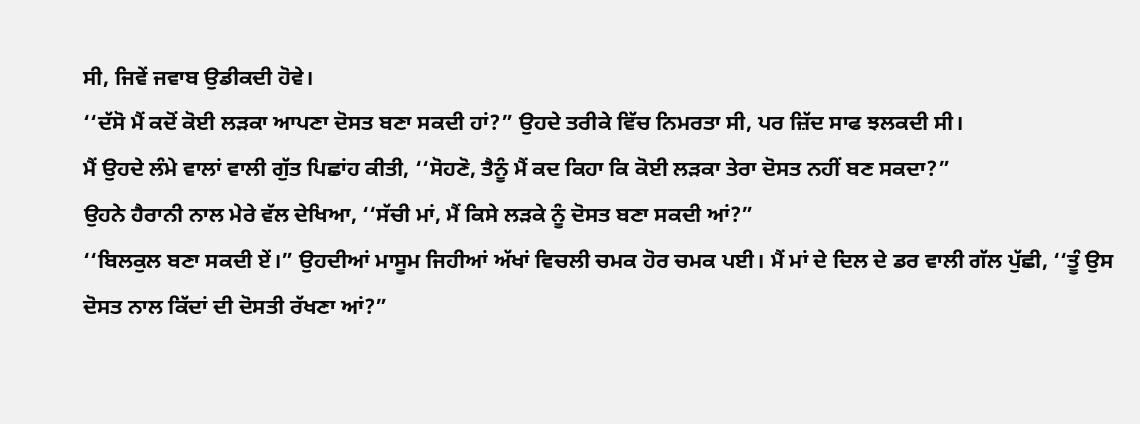ਸੀ, ਜਿਵੇਂ ਜਵਾਬ ਉਡੀਕਦੀ ਹੋਵੇ।
‘‘ਦੱਸੋ ਮੈਂ ਕਦੋਂ ਕੋਈ ਲੜਕਾ ਆਪਣਾ ਦੋਸਤ ਬਣਾ ਸਕਦੀ ਹਾਂ?” ਉਹਦੇ ਤਰੀਕੇ ਵਿੱਚ ਨਿਮਰਤਾ ਸੀ, ਪਰ ਜ਼ਿੱਦ ਸਾਫ ਝਲਕਦੀ ਸੀ।
ਮੈਂ ਉਹਦੇ ਲੰਮੇ ਵਾਲਾਂ ਵਾਲੀ ਗੁੱਤ ਪਿਛਾਂਹ ਕੀਤੀ, ‘‘ਸੋਹਣੋ, ਤੈਨੂੰ ਮੈਂ ਕਦ ਕਿਹਾ ਕਿ ਕੋਈ ਲੜਕਾ ਤੇਰਾ ਦੋਸਤ ਨਹੀਂ ਬਣ ਸਕਦਾ?”
ਉਹਨੇ ਹੈਰਾਨੀ ਨਾਲ ਮੇਰੇ ਵੱਲ ਦੇਖਿਆ, ‘‘ਸੱਚੀ ਮਾਂ, ਮੈਂ ਕਿਸੇ ਲੜਕੇ ਨੂੰ ਦੋਸਤ ਬਣਾ ਸਕਦੀ ਆਂ?”
‘‘ਬਿਲਕੁਲ ਬਣਾ ਸਕਦੀ ਏਂ।” ਉਹਦੀਆਂ ਮਾਸੂਮ ਜਿਹੀਆਂ ਅੱਖਾਂ ਵਿਚਲੀ ਚਮਕ ਹੋਰ ਚਮਕ ਪਈ। ਮੈਂ ਮਾਂ ਦੇ ਦਿਲ ਦੇ ਡਰ ਵਾਲੀ ਗੱਲ ਪੁੱਛੀ, ‘‘ਤੂੰ ਉਸ ਦੋਸਤ ਨਾਲ ਕਿੱਦਾਂ ਦੀ ਦੋਸਤੀ ਰੱਖਣਾ ਆਂ?”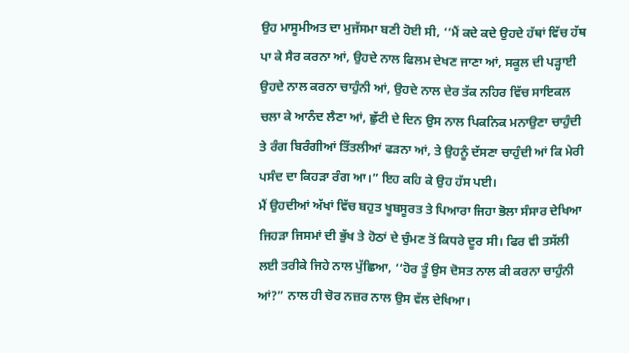ਉਹ ਮਾਸੂਮੀਅਤ ਦਾ ਮੁਜੱਸਮਾ ਬਣੀ ਹੋਈ ਸੀ, ‘‘ਮੈਂ ਕਦੇ ਕਦੇ ਉਹਦੇ ਹੱਥਾਂ ਵਿੱਚ ਹੱਥ ਪਾ ਕੇ ਸੈਰ ਕਰਨਾ ਆਂ, ਉਹਦੇ ਨਾਲ ਫਿਲਮ ਦੇਖਣ ਜਾਣਾ ਆਂ, ਸਕੂਲ ਦੀ ਪੜ੍ਹਾਈ ਉਹਦੇ ਨਾਲ ਕਰਨਾ ਚਾਹੁੰਨੀ ਆਂ, ਉਹਦੇ ਨਾਲ ਦੇਰ ਤੱਕ ਨਹਿਰ ਵਿੱਚ ਸਾਇਕਲ ਚਲਾ ਕੇ ਆਨੰਦ ਲੈਣਾ ਆਂ, ਛੁੱਟੀ ਦੇ ਦਿਨ ਉਸ ਨਾਲ ਪਿਕਨਿਕ ਮਨਾਉਣਾ ਚਾਹੁੰਦੀ ਤੇ ਰੰਗ ਬਿਰੰਗੀਆਂ ਤਿੱਤਲੀਆਂ ਫੜਨਾ ਆਂ, ਤੇ ਉਹਨੂੰ ਦੱਸਣਾ ਚਾਹੁੰਦੀ ਆਂ ਕਿ ਮੇਰੀ ਪਸੰਦ ਦਾ ਕਿਹੜਾ ਰੰਗ ਆ।” ਇਹ ਕਹਿ ਕੇ ਉਹ ਹੱਸ ਪਈ।
ਮੈਂ ਉਹਦੀਆਂ ਅੱਖਾਂ ਵਿੱਚ ਬਹੁਤ ਖੂਬਸੂਰਤ ਤੇ ਪਿਆਰਾ ਜਿਹਾ ਭੋਲਾ ਸੰਸਾਰ ਦੇਖਿਆ ਜਿਹੜਾ ਜਿਸਮਾਂ ਦੀ ਭੁੱਖ ਤੇ ਹੋਠਾਂ ਦੇ ਚੁੰਮਣ ਤੋਂ ਕਿਧਰੇ ਦੂਰ ਸੀ। ਫਿਰ ਵੀ ਤਸੱਲੀ ਲਈ ਤਰੀਕੇ ਜਿਹੇ ਨਾਲ ਪੁੱਛਿਆ, ‘‘ਹੋਰ ਤੂੰ ਉਸ ਦੋਸਤ ਨਾਲ ਕੀ ਕਰਨਾ ਚਾਹੁੰਨੀ ਆਂ?” ਨਾਲ ਹੀ ਚੋਰ ਨਜ਼ਰ ਨਾਲ ਉਸ ਵੱਲ ਦੇਖਿਆ।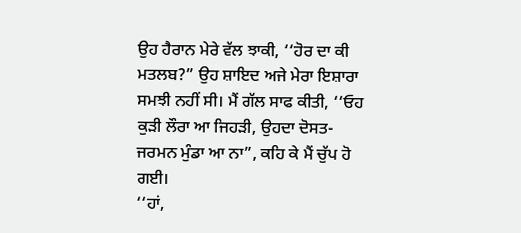ਉਹ ਹੈਰਾਨ ਮੇਰੇ ਵੱਲ ਝਾਕੀ, ‘‘ਹੋਰ ਦਾ ਕੀ ਮਤਲਬ?” ਉਹ ਸ਼ਾਇਦ ਅਜੇ ਮੇਰਾ ਇਸ਼ਾਰਾ ਸਮਝੀ ਨਹੀਂ ਸੀ। ਮੈਂ ਗੱਲ ਸਾਫ ਕੀਤੀ, ‘‘ਓਹ ਕੁੜੀ ਲੌਰਾ ਆ ਜਿਹੜੀ, ਉਹਦਾ ਦੋਸਤ-ਜਰਮਨ ਮੁੰਡਾ ਆ ਨਾ”, ਕਹਿ ਕੇ ਮੈਂ ਚੁੱਪ ਹੋ ਗਈ।
‘‘ਹਾਂ,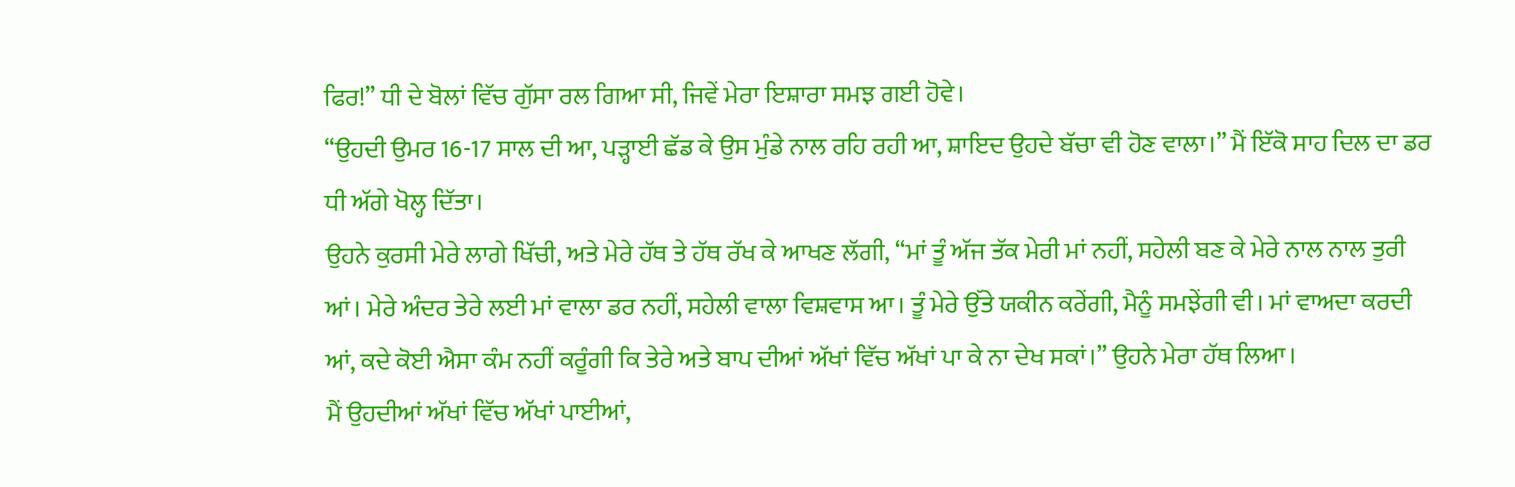ਫਿਰ!” ਧੀ ਦੇ ਬੋਲਾਂ ਵਿੱਚ ਗੁੱਸਾ ਰਲ ਗਿਆ ਸੀ, ਜਿਵੇਂ ਮੇਰਾ ਇਸ਼ਾਰਾ ਸਮਝ ਗਈ ਹੋਵੇ।
‘‘ਉਹਦੀ ਉਮਰ 16-17 ਸਾਲ ਦੀ ਆ, ਪੜ੍ਹਾਈ ਛੱਡ ਕੇ ਉਸ ਮੁੰਡੇ ਨਾਲ ਰਹਿ ਰਹੀ ਆ, ਸ਼ਾਇਦ ਉਹਦੇ ਬੱਚਾ ਵੀ ਹੋਣ ਵਾਲਾ।” ਮੈਂ ਇੱਕੋ ਸਾਹ ਦਿਲ ਦਾ ਡਰ ਧੀ ਅੱਗੇ ਖੋਲ੍ਹ ਦਿੱਤਾ।
ਉਹਨੇ ਕੁਰਸੀ ਮੇਰੇ ਲਾਗੇ ਖਿੱਚੀ, ਅਤੇ ਮੇਰੇ ਹੱਥ ਤੇ ਹੱਥ ਰੱਖ ਕੇ ਆਖਣ ਲੱਗੀ, ‘‘ਮਾਂ ਤੂੰ ਅੱਜ ਤੱਕ ਮੇਰੀ ਮਾਂ ਨਹੀਂ, ਸਹੇਲੀ ਬਣ ਕੇ ਮੇਰੇ ਨਾਲ ਨਾਲ ਤੁਰੀ ਆਂ। ਮੇਰੇ ਅੰਦਰ ਤੇਰੇ ਲਈ ਮਾਂ ਵਾਲਾ ਡਰ ਨਹੀਂ, ਸਹੇਲੀ ਵਾਲਾ ਵਿਸ਼ਵਾਸ ਆ। ਤੂੰ ਮੇਰੇ ਉੱਤੇ ਯਕੀਨ ਕਰੇਂਗੀ, ਮੈਨੂੰ ਸਮਝੇਂਗੀ ਵੀ। ਮਾਂ ਵਾਅਦਾ ਕਰਦੀ ਆਂ, ਕਦੇ ਕੋਈ ਐਸਾ ਕੰਮ ਨਹੀਂ ਕਰੂੰਗੀ ਕਿ ਤੇਰੇ ਅਤੇ ਬਾਪ ਦੀਆਂ ਅੱਖਾਂ ਵਿੱਚ ਅੱਖਾਂ ਪਾ ਕੇ ਨਾ ਦੇਖ ਸਕਾਂ।” ਉਹਨੇ ਮੇਰਾ ਹੱਥ ਲਿਆ।
ਮੈਂ ਉਹਦੀਆਂ ਅੱਖਾਂ ਵਿੱਚ ਅੱਖਾਂ ਪਾਈਆਂ,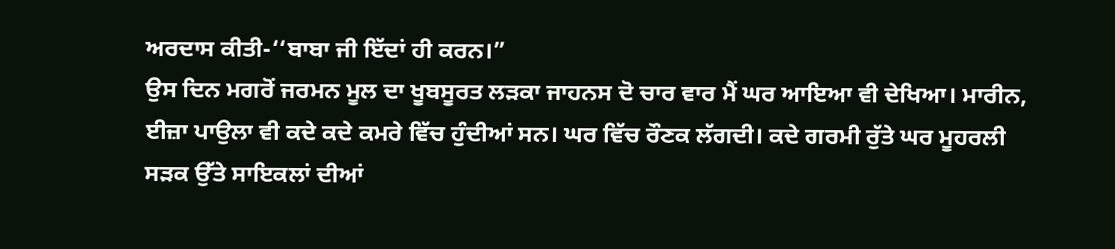ਅਰਦਾਸ ਕੀਤੀ-‘‘ਬਾਬਾ ਜੀ ਇੱਦਾਂ ਹੀ ਕਰਨ।”
ਉਸ ਦਿਨ ਮਗਰੋਂ ਜਰਮਨ ਮੂਲ ਦਾ ਖੂਬਸੂਰਤ ਲੜਕਾ ਜਾਹਨਸ ਦੋ ਚਾਰ ਵਾਰ ਮੈਂ ਘਰ ਆਇਆ ਵੀ ਦੇਖਿਆ। ਮਾਰੀਨ, ਈਜ਼ਾ ਪਾਉਲਾ ਵੀ ਕਦੇ ਕਦੇ ਕਮਰੇ ਵਿੱਚ ਹੁੰਦੀਆਂ ਸਨ। ਘਰ ਵਿੱਚ ਰੌਣਕ ਲੱਗਦੀ। ਕਦੇ ਗਰਮੀ ਰੁੱਤੇ ਘਰ ਮੂਹਰਲੀ ਸੜਕ ਉੱਤੇ ਸਾਇਕਲਾਂ ਦੀਆਂ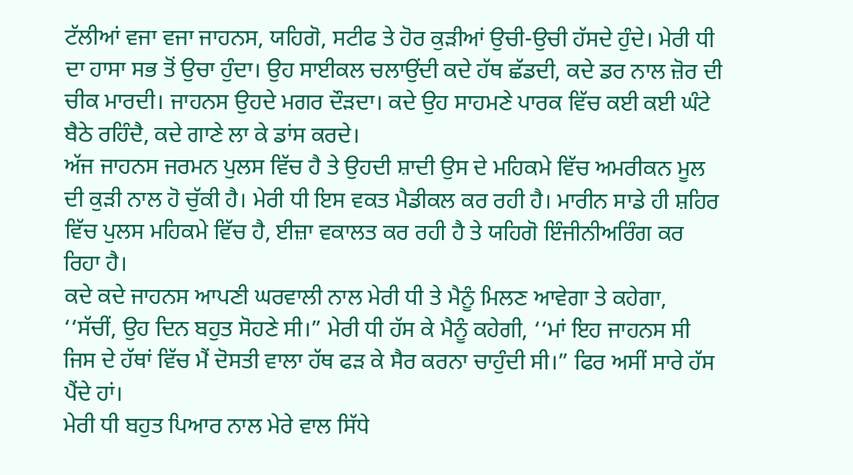ਟੱਲੀਆਂ ਵਜਾ ਵਜਾ ਜਾਹਨਸ, ਯਹਿਗੋ, ਸਟੀਫ ਤੇ ਹੋਰ ਕੁੜੀਆਂ ਉਚੀ-ਉਚੀ ਹੱਸਦੇ ਹੁੰਦੇ। ਮੇਰੀ ਧੀ ਦਾ ਹਾਸਾ ਸਭ ਤੋਂ ਉਚਾ ਹੁੰਦਾ। ਉਹ ਸਾਈਕਲ ਚਲਾਉਂਦੀ ਕਦੇ ਹੱਥ ਛੱਡਦੀ, ਕਦੇ ਡਰ ਨਾਲ ਜ਼ੋਰ ਦੀ ਚੀਕ ਮਾਰਦੀ। ਜਾਹਨਸ ਉਹਦੇ ਮਗਰ ਦੌੜਦਾ। ਕਦੇ ਉਹ ਸਾਹਮਣੇ ਪਾਰਕ ਵਿੱਚ ਕਈ ਕਈ ਘੰਟੇ ਬੈਠੇ ਰਹਿੰਦੈ, ਕਦੇ ਗਾਣੇ ਲਾ ਕੇ ਡਾਂਸ ਕਰਦੇ।
ਅੱਜ ਜਾਹਨਸ ਜਰਮਨ ਪੁਲਸ ਵਿੱਚ ਹੈ ਤੇ ਉਹਦੀ ਸ਼ਾਦੀ ਉਸ ਦੇ ਮਹਿਕਮੇ ਵਿੱਚ ਅਮਰੀਕਨ ਮੂਲ ਦੀ ਕੁੜੀ ਨਾਲ ਹੋ ਚੁੱਕੀ ਹੈ। ਮੇਰੀ ਧੀ ਇਸ ਵਕਤ ਮੈਡੀਕਲ ਕਰ ਰਹੀ ਹੈ। ਮਾਰੀਨ ਸਾਡੇ ਹੀ ਸ਼ਹਿਰ ਵਿੱਚ ਪੁਲਸ ਮਹਿਕਮੇ ਵਿੱਚ ਹੈ, ਈਜ਼ਾ ਵਕਾਲਤ ਕਰ ਰਹੀ ਹੈ ਤੇ ਯਹਿਗੋ ਇੰਜੀਨੀਅਰਿੰਗ ਕਰ ਰਿਹਾ ਹੈ।
ਕਦੇ ਕਦੇ ਜਾਹਨਸ ਆਪਣੀ ਘਰਵਾਲੀ ਨਾਲ ਮੇਰੀ ਧੀ ਤੇ ਮੈਨੂੰ ਮਿਲਣ ਆਵੇਗਾ ਤੇ ਕਹੇਗਾ, ‘‘ਸੱਚੀਂ, ਉਹ ਦਿਨ ਬਹੁਤ ਸੋਹਣੇ ਸੀ।” ਮੇਰੀ ਧੀ ਹੱਸ ਕੇ ਮੈਨੂੰ ਕਹੇਗੀ, ‘‘ਮਾਂ ਇਹ ਜਾਹਨਸ ਸੀ ਜਿਸ ਦੇ ਹੱਥਾਂ ਵਿੱਚ ਮੈਂ ਦੋਸਤੀ ਵਾਲਾ ਹੱਥ ਫੜ ਕੇ ਸੈਰ ਕਰਨਾ ਚਾਹੁੰਦੀ ਸੀ।” ਫਿਰ ਅਸੀਂ ਸਾਰੇ ਹੱਸ ਪੈਂਦੇ ਹਾਂ।
ਮੇਰੀ ਧੀ ਬਹੁਤ ਪਿਆਰ ਨਾਲ ਮੇਰੇ ਵਾਲ ਸਿੱਧੇ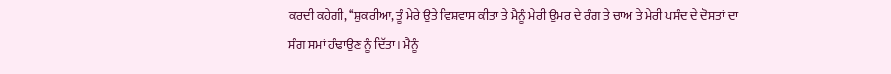ਕਰਦੀ ਕਹੇਗੀ, ‘‘ਸ਼ੁਕਰੀਆ, ਤੂੰ ਮੇਰੇ ਉਤੇ ਵਿਸ਼ਵਾਸ ਕੀਤਾ ਤੇ ਮੈਨੂੰ ਮੇਰੀ ਉਮਰ ਦੇ ਰੰਗ ਤੇ ਚਾਅ ਤੇ ਮੇਰੀ ਪਸੰਦ ਦੇ ਦੋਸਤਾਂ ਦਾ ਸੰਗ ਸਮਾਂ ਹੰਢਾਉਣ ਨੂੰ ਦਿੱਤਾ। ਮੈਨੂੰ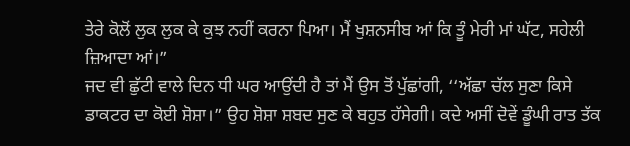ਤੇਰੇ ਕੋਲੋਂ ਲੁਕ ਲੁਕ ਕੇ ਕੁਝ ਨਹੀਂ ਕਰਨਾ ਪਿਆ। ਮੈਂ ਖੁਸ਼ਨਸੀਬ ਆਂ ਕਿ ਤੂੰ ਮੇਰੀ ਮਾਂ ਘੱਟ, ਸਹੇਲੀ ਜ਼ਿਆਦਾ ਆਂ।”
ਜਦ ਵੀ ਛੁੱਟੀ ਵਾਲੇ ਦਿਨ ਧੀ ਘਰ ਆਉਂਦੀ ਹੈ ਤਾਂ ਮੈਂ ਉਸ ਤੋਂ ਪੁੱਛਾਂਗੀ, ‘‘ਅੱਛਾ ਚੱਲ ਸੁਣਾ ਕਿਸੇ ਡਾਕਟਰ ਦਾ ਕੋਈ ਸ਼ੋਸ਼ਾ।” ਉਹ ਸ਼ੋਸ਼ਾ ਸ਼ਬਦ ਸੁਣ ਕੇ ਬਹੁਤ ਹੱਸੇਗੀ। ਕਦੇ ਅਸੀਂ ਦੋਵੇਂ ਡੂੰਘੀ ਰਾਤ ਤੱਕ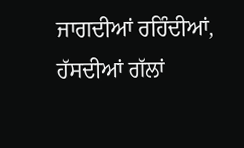ਜਾਗਦੀਆਂ ਰਹਿੰਦੀਆਂ, ਹੱਸਦੀਆਂ ਗੱਲਾਂ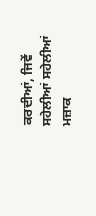ਕਰਦੀਆਂ, ਜਿਵੇਂ ਸਹੇਲੀਆਂ ਸਹੇਲੀਆਂ ਮਜ਼ਾਕ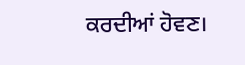ਕਰਦੀਆਂ ਹੋਵਣ।